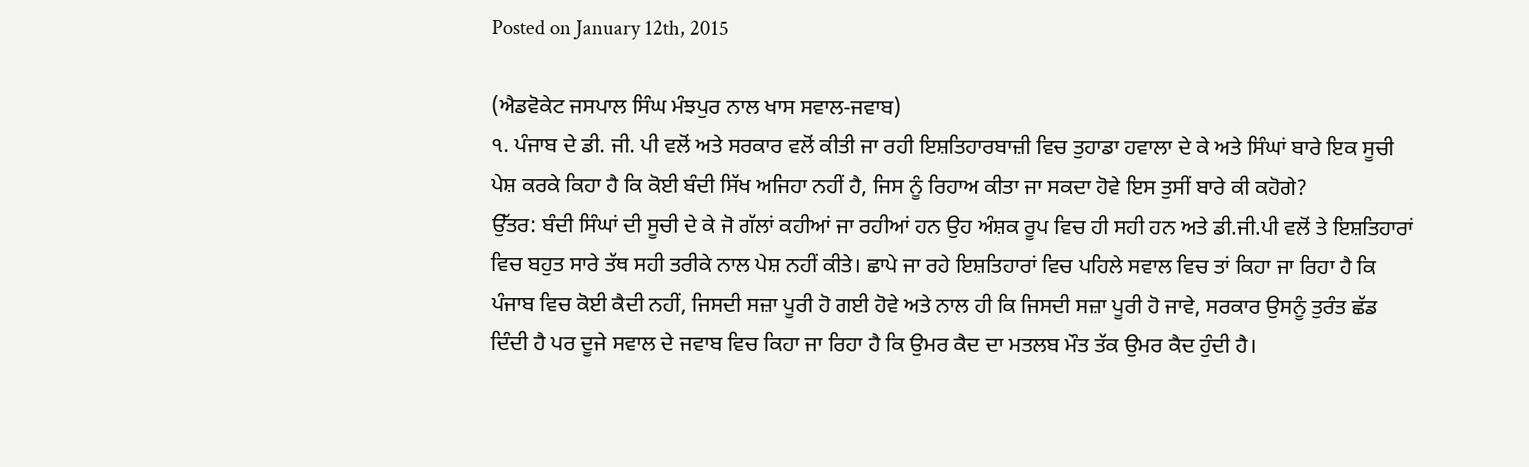Posted on January 12th, 2015

(ਐਡਵੋਕੇਟ ਜਸਪਾਲ ਸਿੰਘ ਮੰਝਪੁਰ ਨਾਲ ਖਾਸ ਸਵਾਲ-ਜਵਾਬ)
੧. ਪੰਜਾਬ ਦੇ ਡੀ. ਜੀ. ਪੀ ਵਲੋਂ ਅਤੇ ਸਰਕਾਰ ਵਲੋਂ ਕੀਤੀ ਜਾ ਰਹੀ ਇਸ਼ਤਿਹਾਰਬਾਜ਼ੀ ਵਿਚ ਤੁਹਾਡਾ ਹਵਾਲਾ ਦੇ ਕੇ ਅਤੇ ਸਿੰਘਾਂ ਬਾਰੇ ਇਕ ਸੂਚੀ ਪੇਸ਼ ਕਰਕੇ ਕਿਹਾ ਹੈ ਕਿ ਕੋਈ ਬੰਦੀ ਸਿੱਖ ਅਜਿਹਾ ਨਹੀਂ ਹੈ, ਜਿਸ ਨੂੰ ਰਿਹਾਅ ਕੀਤਾ ਜਾ ਸਕਦਾ ਹੋਵੇ ਇਸ ਤੁਸੀਂ ਬਾਰੇ ਕੀ ਕਹੋਗੇ?
ਉੱਤਰ: ਬੰਦੀ ਸਿੰਘਾਂ ਦੀ ਸੂਚੀ ਦੇ ਕੇ ਜੋ ਗੱਲਾਂ ਕਹੀਆਂ ਜਾ ਰਹੀਆਂ ਹਨ ਉਹ ਅੰਸ਼ਕ ਰੂਪ ਵਿਚ ਹੀ ਸਹੀ ਹਨ ਅਤੇ ਡੀ.ਜੀ.ਪੀ ਵਲੋਂ ਤੇ ਇਸ਼ਤਿਹਾਰਾਂ ਵਿਚ ਬਹੁਤ ਸਾਰੇ ਤੱਥ ਸਹੀ ਤਰੀਕੇ ਨਾਲ ਪੇਸ਼ ਨਹੀਂ ਕੀਤੇ। ਛਾਪੇ ਜਾ ਰਹੇ ਇਸ਼ਤਿਹਾਰਾਂ ਵਿਚ ਪਹਿਲੇ ਸਵਾਲ ਵਿਚ ਤਾਂ ਕਿਹਾ ਜਾ ਰਿਹਾ ਹੈ ਕਿ ਪੰਜਾਬ ਵਿਚ ਕੋਈ ਕੈਦੀ ਨਹੀਂ, ਜਿਸਦੀ ਸਜ਼ਾ ਪੂਰੀ ਹੋ ਗਈ ਹੋਵੇ ਅਤੇ ਨਾਲ ਹੀ ਕਿ ਜਿਸਦੀ ਸਜ਼ਾ ਪੂਰੀ ਹੋ ਜਾਵੇ, ਸਰਕਾਰ ਉਸਨੂੰ ਤੁਰੰਤ ਛੱਡ ਦਿੰਦੀ ਹੈ ਪਰ ਦੂਜੇ ਸਵਾਲ ਦੇ ਜਵਾਬ ਵਿਚ ਕਿਹਾ ਜਾ ਰਿਹਾ ਹੈ ਕਿ ਉਮਰ ਕੈਦ ਦਾ ਮਤਲਬ ਮੌਤ ਤੱਕ ਉਮਰ ਕੈਦ ਹੁੰਦੀ ਹੈ।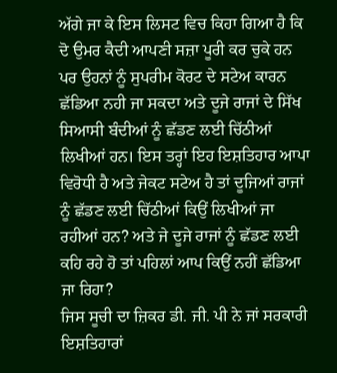ਅੱਗੇ ਜਾ ਕੇ ਇਸ ਲਿਸਟ ਵਿਚ ਕਿਹਾ ਗਿਆ ਹੈ ਕਿ ਦੋ ਉਮਰ ਕੈਦੀ ਆਪਣੀ ਸਜ਼ਾ ਪੂਰੀ ਕਰ ਚੁਕੇ ਹਨ ਪਰ ਉਹਨਾਂ ਨੂੰ ਸੁਪਰੀਮ ਕੋਰਟ ਦੇ ਸਟੇਅ ਕਾਰਨ ਛੱਡਿਆ ਨਹੀ ਜਾ ਸਕਦਾ ਅਤੇ ਦੂਜੇ ਰਾਜਾਂ ਦੇ ਸਿੱਖ ਸਿਆਸੀ ਬੰਦੀਆਂ ਨੂੰ ਛੱਡਣ ਲਈ ਚਿੱਠੀਆਂ ਲਿਖੀਆਂ ਹਨ। ਇਸ ਤਰ੍ਹਾਂ ਇਹ ਇਸ਼ਤਿਹਾਰ ਆਪਾ ਵਿਰੋਧੀ ਹੈ ਅਤੇ ਜੇਕਟ ਸਟੇਅ ਹੈ ਤਾਂ ਦੂਜਿਆਂ ਰਾਜਾਂ ਨੂੰ ਛੱਡਣ ਲਈ ਚਿੱਠੀਆਂ ਕਿਉਂ ਲਿਖੀਆਂ ਜਾ ਰਹੀਆਂ ਹਨ? ਅਤੇ ਜੇ ਦੂਜੇ ਰਾਜਾਂ ਨੂੰ ਛੱਡਣ ਲਈ ਕਹਿ ਰਹੇ ਹੋ ਤਾਂ ਪਹਿਲਾਂ ਆਪ ਕਿਉਂ ਨਹੀਂ ਛੱਡਿਆ ਜਾ ਰਿਹਾ?
ਜਿਸ ਸੂਚੀ ਦਾ ਜ਼ਿਕਰ ਡੀ. ਜੀ. ਪੀ ਨੇ ਜਾਂ ਸਰਕਾਰੀ ਇਸ਼ਤਿਹਾਰਾਂ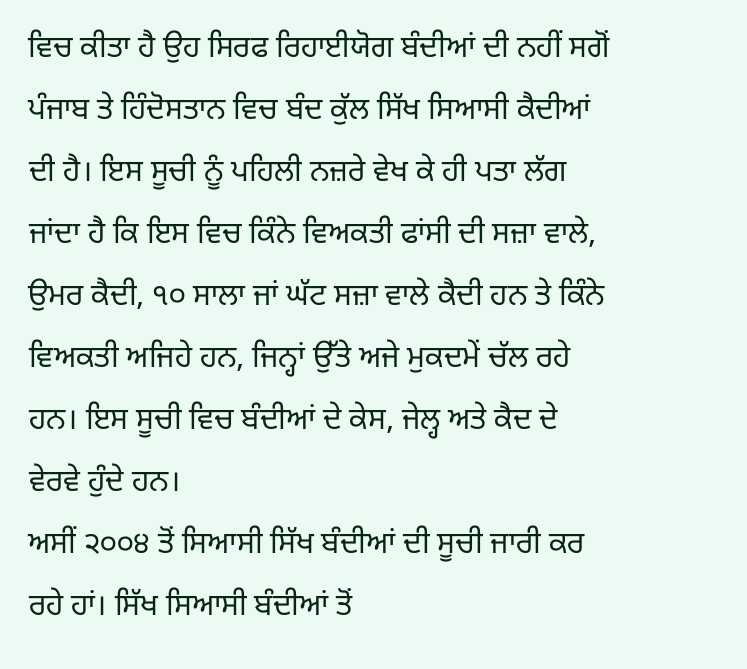ਵਿਚ ਕੀਤਾ ਹੈ ਉਹ ਸਿਰਫ ਰਿਹਾਈਯੋਗ ਬੰਦੀਆਂ ਦੀ ਨਹੀਂ ਸਗੋਂ ਪੰਜਾਬ ਤੇ ਹਿੰਦੋਸਤਾਨ ਵਿਚ ਬੰਦ ਕੁੱਲ ਸਿੱਖ ਸਿਆਸੀ ਕੈਦੀਆਂ ਦੀ ਹੈ। ਇਸ ਸੂਚੀ ਨੂੰ ਪਹਿਲੀ ਨਜ਼ਰੇ ਵੇਖ ਕੇ ਹੀ ਪਤਾ ਲੱਗ ਜਾਂਦਾ ਹੈ ਕਿ ਇਸ ਵਿਚ ਕਿੰਨੇ ਵਿਅਕਤੀ ਫਾਂਸੀ ਦੀ ਸਜ਼ਾ ਵਾਲੇ, ਉਮਰ ਕੈਦੀ, ੧੦ ਸਾਲਾ ਜਾਂ ਘੱਟ ਸਜ਼ਾ ਵਾਲੇ ਕੈਦੀ ਹਨ ਤੇ ਕਿੰਨੇ ਵਿਅਕਤੀ ਅਜਿਹੇ ਹਨ, ਜਿਨ੍ਹਾਂ ਉੱਤੇ ਅਜੇ ਮੁਕਦਮੇਂ ਚੱਲ ਰਹੇ ਹਨ। ਇਸ ਸੂਚੀ ਵਿਚ ਬੰਦੀਆਂ ਦੇ ਕੇਸ, ਜੇਲ੍ਹ ਅਤੇ ਕੈਦ ਦੇ ਵੇਰਵੇ ਹੁੰਦੇ ਹਨ।
ਅਸੀਂ ੨੦੦੪ ਤੋਂ ਸਿਆਸੀ ਸਿੱਖ ਬੰਦੀਆਂ ਦੀ ਸੂਚੀ ਜਾਰੀ ਕਰ ਰਹੇ ਹਾਂ। ਸਿੱਖ ਸਿਆਸੀ ਬੰਦੀਆਂ ਤੋਂ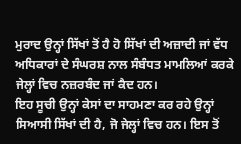ਮੁਰਾਦ ਉਨ੍ਹਾਂ ਸਿੱਖਾਂ ਤੋਂ ਹੈ ਹੋ ਸਿੱਖਾਂ ਦੀ ਅਜ਼ਾਦੀ ਜਾਂ ਵੱਧ ਅਧਿਕਾਰਾਂ ਦੇ ਸੰਘਰਸ਼ ਨਾਲ ਸੰਬੰਧਤ ਮਾਮਲਿਆਂ ਕਰਕੇ ਜੇਲ੍ਹਾਂ ਵਿਚ ਨਜ਼ਰਬੰਦ ਜਾਂ ਕੈਦ ਹਨ।
ਇਹ ਸੂਚੀ ਉਨ੍ਹਾਂ ਕੇਸਾਂ ਦਾ ਸਾਹਮਣਾ ਕਰ ਰਹੇ ਉਨ੍ਹਾਂ ਸਿਆਸੀ ਸਿੱਖਾਂ ਦੀ ਹੈ, ਜੋ ਜੇਲ੍ਹਾਂ ਵਿਚ ਹਨ। ਇਸ ਤੋਂ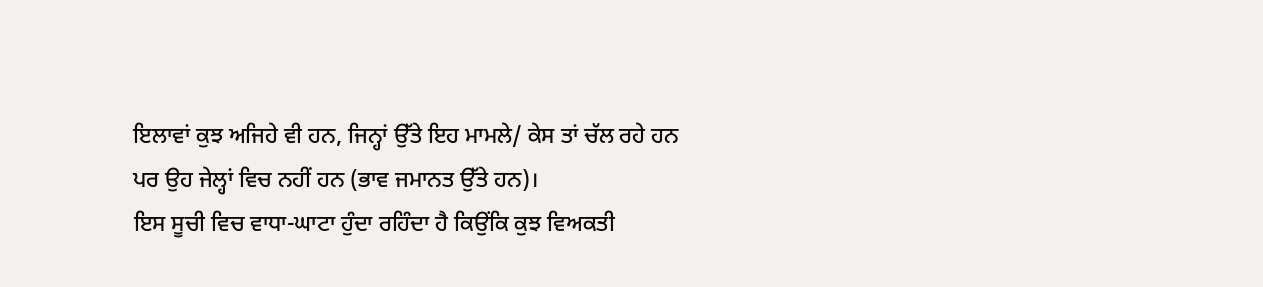ਇਲਾਵਾਂ ਕੁਝ ਅਜਿਹੇ ਵੀ ਹਨ, ਜਿਨ੍ਹਾਂ ਉੱਤੇ ਇਹ ਮਾਮਲੇ/ ਕੇਸ ਤਾਂ ਚੱਲ ਰਹੇ ਹਨ ਪਰ ਉਹ ਜੇਲ੍ਹਾਂ ਵਿਚ ਨਹੀਂ ਹਨ (ਭਾਵ ਜਮਾਨਤ ਉੱਤੇ ਹਨ)।
ਇਸ ਸੂਚੀ ਵਿਚ ਵਾਧਾ-ਘਾਟਾ ਹੁੰਦਾ ਰਹਿੰਦਾ ਹੈ ਕਿਉਂਕਿ ਕੁਝ ਵਿਅਕਤੀ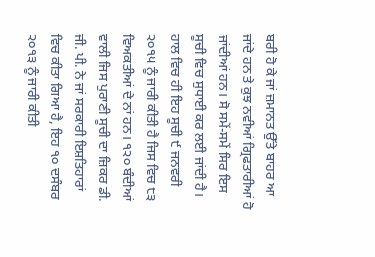ਬਰੀ ਹੋ ਕੇ ਜਾਂ ਜ਼ਮਾਨਤ ਉੱਤੇ ਬਾਹਰ ਆ ਜਾਂਦੇ ਹਨ ਤੇ ਕੁਝ ਨਵੀਆਂ ਗ੍ਰਿਫਤਾਰੀਆਂ ਹੋ ਜਾਂਦੀਆਂ ਹਨ। ਸੋ ਸਮੇਂ-ਸਮੇਂ ਸਿਰ ਇਸ ਸੂਚੀ ਵਿਚ ਸੁਧਾਈ ਕਰ ਲਈ ਜਾਂਦੀ ਹੈ। ਹਾਲ ਵਿਚ ਹੀ ਇਹ ਸੂਚੀ ੯ ਜਨਵਰੀ ੨੦੧੫ ਨੂੰ ਜਾਰੀ ਕੀਤੀ ਹੈ ਜਿਸ ਵਿਚ ੮੩ ਵਿਅਕਤੀਆਂ ਦੇ ਨਾਂ ਹਨ। ੧੨੦ ਬੰਦੀਆਂ ਵਾਲੀ ਜਿਸ ਪੁਰਾਣੀ ਸੂਚੀ ਦਾ ਜ਼ਿਕਰ ਡੀ. ਜੀ. ਪੀ. ਨੇ ਜਾਂ ਸਰਕਾਰੀ ਇਸ਼ਤਿਹਾਰਾਂ ਵਿਚ ਕੀਤਾ ਗਿਆ ਹੈ, ਇਹ ੧੦ ਦਸੰਬਰ ੨੦੧੩ ਨੂੰ ਜਾਰੀ ਕੀਤੀ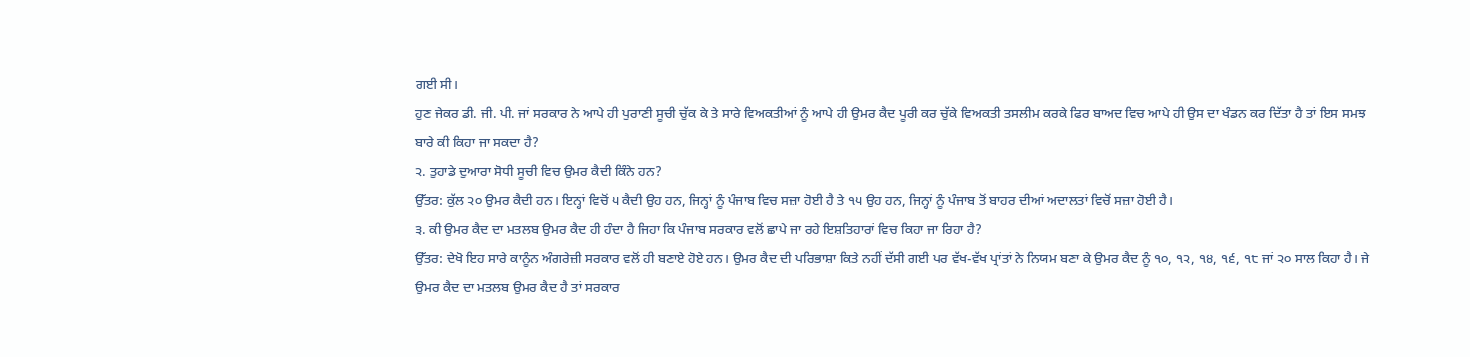ਗਈ ਸੀ।
ਹੁਣ ਜੇਕਰ ਡੀ. ਜੀ. ਪੀ. ਜਾਂ ਸਰਕਾਰ ਨੇ ਆਪੇ ਹੀ ਪੁਰਾਣੀ ਸੂਚੀ ਚੁੱਕ ਕੇ ਤੇ ਸਾਰੇ ਵਿਅਕਤੀਆਂ ਨੂੰ ਆਪੇ ਹੀ ਉਮਰ ਕੈਦ ਪੂਰੀ ਕਰ ਚੁੱਕੇ ਵਿਅਕਤੀ ਤਸਲੀਮ ਕਰਕੇ ਫਿਰ ਬਾਅਦ ਵਿਚ ਆਪੇ ਹੀ ਉਸ ਦਾ ਖੰਡਨ ਕਰ ਦਿੱਤਾ ਹੈ ਤਾਂ ਇਸ ਸਮਝ ਬਾਰੇ ਕੀ ਕਿਹਾ ਜਾ ਸਕਦਾ ਹੈ?
੨. ਤੁਹਾਡੇ ਦੁਆਰਾ ਸੋਧੀ ਸੂਚੀ ਵਿਚ ਉਮਰ ਕੈਦੀ ਕਿੰਨੇ ਹਨ?
ਉੱਤਰ: ਕੁੱਲ ੨੦ ਉਮਰ ਕੈਦੀ ਹਨ। ਇਨ੍ਹਾਂ ਵਿਚੋਂ ੫ ਕੈਦੀ ਉਹ ਹਨ, ਜਿਨ੍ਹਾਂ ਨੂੰ ਪੰਜਾਬ ਵਿਚ ਸਜ਼ਾ ਹੋਈ ਹੈ ਤੇ ੧੫ ਉਹ ਹਨ, ਜਿਨ੍ਹਾਂ ਨੂੰ ਪੰਜਾਬ ਤੋਂ ਬਾਹਰ ਦੀਆਂ ਅਦਾਲਤਾਂ ਵਿਚੋਂ ਸਜ਼ਾ ਹੋਈ ਹੈ।
੩. ਕੀ ਉਮਰ ਕੈਦ ਦਾ ਮਤਲਬ ਉਮਰ ਕੈਦ ਹੀ ਹੰਦਾ ਹੈ ਜਿਹਾ ਕਿ ਪੰਜਾਬ ਸਰਕਾਰ ਵਲੋਂ ਛਾਪੇ ਜਾ ਰਹੇ ਇਸ਼ਤਿਹਾਰਾਂ ਵਿਚ ਕਿਹਾ ਜਾ ਰਿਹਾ ਹੈ?
ਉੱਤਰ: ਦੇਖੋ ਇਹ ਸਾਰੇ ਕਾਨੂੰਨ ਅੰਗਰੇਜ਼ੀ ਸਰਕਾਰ ਵਲੋਂ ਹੀ ਬਣਾਏ ਹੋਏ ਹਨ। ਉਮਰ ਕੈਦ ਦੀ ਪਰਿਭਾਸ਼ਾ ਕਿਤੇ ਨਹੀਂ ਦੱਸੀ ਗਈ ਪਰ ਵੱਖ-ਵੱਖ ਪ੍ਰਾਂਤਾਂ ਨੇ ਨਿਯਮ ਬਣਾ ਕੇ ਉਮਰ ਕੈਦ ਨੂੰ ੧੦, ੧੨, ੧੪, ੧੬, ੧੮ ਜਾਂ ੨੦ ਸਾਲ ਕਿਹਾ ਹੈ। ਜੇ ਉਮਰ ਕੈਦ ਦਾ ਮਤਲਬ ਉਮਰ ਕੈਦ ਹੈ ਤਾਂ ਸਰਕਾਰ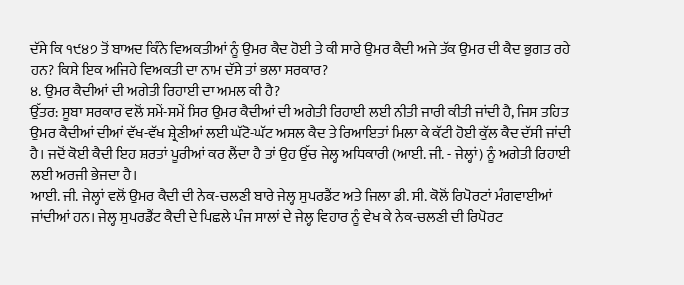ਦੱਸੇ ਕਿ ੧੯੪੭ ਤੋਂ ਬਾਅਦ ਕਿੰਨੇ ਵਿਅਕਤੀਆਂ ਨੂੰ ਉਮਰ ਕੈਦ ਹੋਈ ਤੇ ਕੀ ਸਾਰੇ ਉਮਰ ਕੈਦੀ ਅਜੇ ਤੱਕ ਉਮਰ ਦੀ ਕੈਦ ਭੁਗਤ ਰਹੇ ਹਨ? ਕਿਸੇ ਇਕ ਅਜਿਹੇ ਵਿਅਕਤੀ ਦਾ ਨਾਮ ਦੱਸੇ ਤਾਂ ਭਲਾ ਸਰਕਾਰ?
੪. ਉਮਰ ਕੈਦੀਆਂ ਦੀ ਅਗੇਤੀ ਰਿਹਾਈ ਦਾ ਅਮਲ ਕੀ ਹੈ?
ਉੱਤਰ: ਸੂਬਾ ਸਰਕਾਰ ਵਲੋਂ ਸਮੇਂ-ਸਮੇਂ ਸਿਰ ਉਮਰ ਕੈਦੀਆਂ ਦੀ ਅਗੇਤੀ ਰਿਹਾਈ ਲਈ ਨੀਤੀ ਜਾਰੀ ਕੀਤੀ ਜਾਂਦੀ ਹੈ, ਜਿਸ ਤਹਿਤ ਉਮਰ ਕੈਦੀਆਂ ਦੀਆਂ ਵੱਖ-ਵੱਖ ਸ਼੍ਰੇਣੀਆਂ ਲਈ ਘੱਟੋ-ਘੱਟ ਅਸਲ ਕੈਦ ਤੇ ਰਿਆਇਤਾਂ ਮਿਲਾ ਕੇ ਕੱਟੀ ਹੋਈ ਕੁੱਲ ਕੈਦ ਦੱਸੀ ਜਾਂਦੀ ਹੈ। ਜਦੋਂ ਕੋਈ ਕੈਦੀ ਇਹ ਸ਼ਰਤਾਂ ਪੂਰੀਆਂ ਕਰ ਲੈਂਦਾ ਹੈ ਤਾਂ ਉਹ ਉੱਚ ਜੇਲ੍ਹ ਅਧਿਕਾਰੀ (ਆਈ. ਜੀ. - ਜੇਲ੍ਹਾਂ) ਨੂੰ ਅਗੇਤੀ ਰਿਹਾਈ ਲਈ ਅਰਜੀ ਭੇਜਦਾ ਹੈ।
ਆਈ. ਜੀ. ਜੇਲ੍ਹਾਂ ਵਲੋਂ ਉਮਰ ਕੈਦੀ ਦੀ ਨੇਕ-ਚਲਣੀ ਬਾਰੇ ਜੇਲ੍ਹ ਸੁਪਰਡੈਂਟ ਅਤੇ ਜਿਲਾ ਡੀ. ਸੀ. ਕੋਲੋਂ ਰਿਪੋਰਟਾਂ ਮੰਗਵਾਈਆਂ ਜਾਂਦੀਆਂ ਹਨ। ਜੇਲ੍ਹ ਸੁਪਰਡੈਂਟ ਕੈਦੀ ਦੇ ਪਿਛਲੇ ਪੰਜ ਸਾਲਾਂ ਦੇ ਜੇਲ੍ਹ ਵਿਹਾਰ ਨੂੰ ਵੇਖ ਕੇ ਨੇਕ-ਚਲਣੀ ਦੀ ਰਿਪੋਰਟ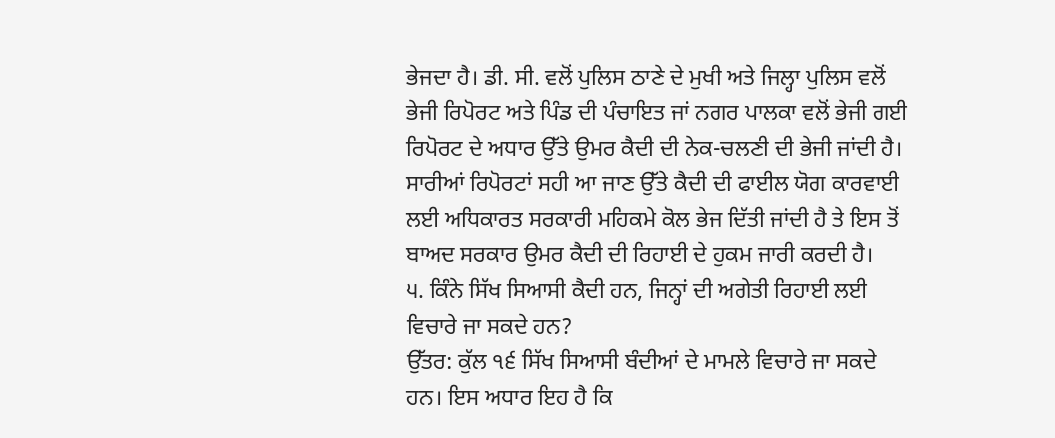ਭੇਜਦਾ ਹੈ। ਡੀ. ਸੀ. ਵਲੋਂ ਪੁਲਿਸ ਠਾਣੇ ਦੇ ਮੁਖੀ ਅਤੇ ਜਿਲ੍ਹਾ ਪੁਲਿਸ ਵਲੋਂ ਭੇਜੀ ਰਿਪੋਰਟ ਅਤੇ ਪਿੰਡ ਦੀ ਪੰਚਾਇਤ ਜਾਂ ਨਗਰ ਪਾਲਕਾ ਵਲੋਂ ਭੇਜੀ ਗਈ ਰਿਪੋਰਟ ਦੇ ਅਧਾਰ ਉੱਤੇ ਉਮਰ ਕੈਦੀ ਦੀ ਨੇਕ-ਚਲਣੀ ਦੀ ਭੇਜੀ ਜਾਂਦੀ ਹੈ। ਸਾਰੀਆਂ ਰਿਪੋਰਟਾਂ ਸਹੀ ਆ ਜਾਣ ਉੱਤੇ ਕੈਦੀ ਦੀ ਫਾਈਲ ਯੋਗ ਕਾਰਵਾਈ ਲਈ ਅਧਿਕਾਰਤ ਸਰਕਾਰੀ ਮਹਿਕਮੇ ਕੋਲ ਭੇਜ ਦਿੱਤੀ ਜਾਂਦੀ ਹੈ ਤੇ ਇਸ ਤੋਂ ਬਾਅਦ ਸਰਕਾਰ ਉਮਰ ਕੈਦੀ ਦੀ ਰਿਹਾਈ ਦੇ ਹੁਕਮ ਜਾਰੀ ਕਰਦੀ ਹੈ।
੫. ਕਿੰਨੇ ਸਿੱਖ ਸਿਆਸੀ ਕੈਦੀ ਹਨ, ਜਿਨ੍ਹਾਂ ਦੀ ਅਗੇਤੀ ਰਿਹਾਈ ਲਈ ਵਿਚਾਰੇ ਜਾ ਸਕਦੇ ਹਨ?
ਉੱਤਰ: ਕੁੱਲ ੧੬ ਸਿੱਖ ਸਿਆਸੀ ਬੰਦੀਆਂ ਦੇ ਮਾਮਲੇ ਵਿਚਾਰੇ ਜਾ ਸਕਦੇ ਹਨ। ਇਸ ਅਧਾਰ ਇਹ ਹੈ ਕਿ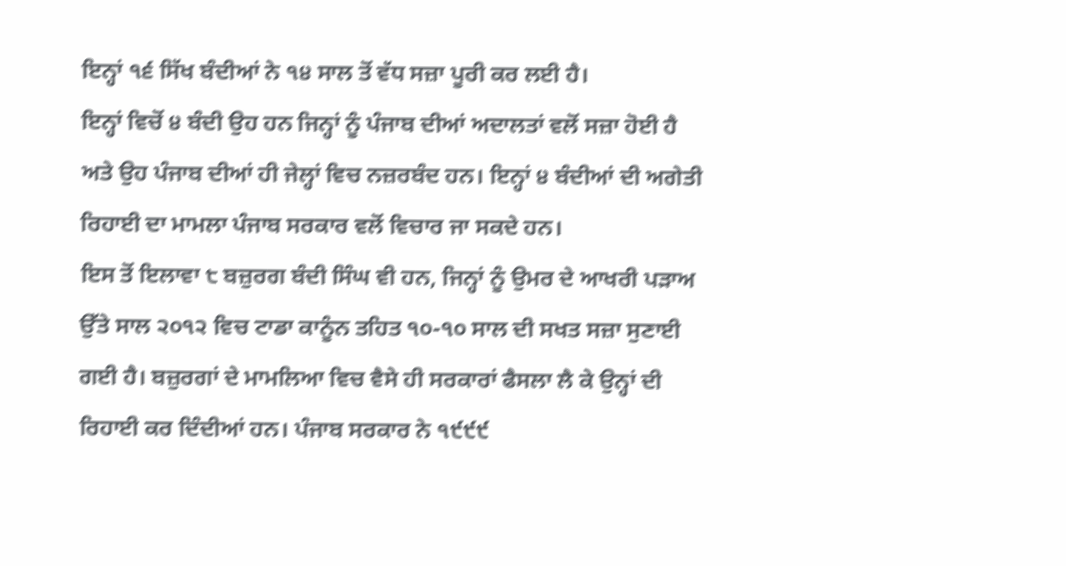ਇਨ੍ਹਾਂ ੧੬ ਸਿੱਖ ਬੰਦੀਆਂ ਨੇ ੧੪ ਸਾਲ ਤੋਂ ਵੱਧ ਸਜ਼ਾ ਪੂਰੀ ਕਰ ਲਈ ਹੈ।
ਇਨ੍ਹਾਂ ਵਿਚੋਂ ੪ ਬੰਦੀ ਉਹ ਹਨ ਜਿਨ੍ਹਾਂ ਨੂੰ ਪੰਜਾਬ ਦੀਆਂ ਅਦਾਲਤਾਂ ਵਲੋਂ ਸਜ਼ਾ ਹੋਈ ਹੈ ਅਤੇ ਉਹ ਪੰਜਾਬ ਦੀਆਂ ਹੀ ਜੇਲ੍ਹਾਂ ਵਿਚ ਨਜ਼ਰਬੰਦ ਹਨ। ਇਨ੍ਹਾਂ ੪ ਬੰਦੀਆਂ ਦੀ ਅਗੇਤੀ ਰਿਹਾਈ ਦਾ ਮਾਮਲਾ ਪੰਜਾਬ ਸਰਕਾਰ ਵਲੋਂ ਵਿਚਾਰ ਜਾ ਸਕਦੇ ਹਨ।
ਇਸ ਤੋਂ ਇਲਾਵਾ ੮ ਬਜ਼ੁਰਗ ਬੰਦੀ ਸਿੰਘ ਵੀ ਹਨ, ਜਿਨ੍ਹਾਂ ਨੂੰ ਉਮਰ ਦੇ ਆਖਰੀ ਪੜਾਅ ਉੱਤੇ ਸਾਲ ੨੦੧੨ ਵਿਚ ਟਾਡਾ ਕਾਨੂੰਨ ਤਹਿਤ ੧੦-੧੦ ਸਾਲ ਦੀ ਸਖਤ ਸਜ਼ਾ ਸੁਣਾਈ ਗਈ ਹੈ। ਬਜ਼ੁਰਗਾਂ ਦੇ ਮਾਮਲਿਆ ਵਿਚ ਵੈਸੇ ਹੀ ਸਰਕਾਰਾਂ ਫੈਸਲਾ ਲੈ ਕੇ ਉਨ੍ਹਾਂ ਦੀ ਰਿਹਾਈ ਕਰ ਦਿੰਦੀਆਂ ਹਨ। ਪੰਜਾਬ ਸਰਕਾਰ ਨੇ ੧੯੯੯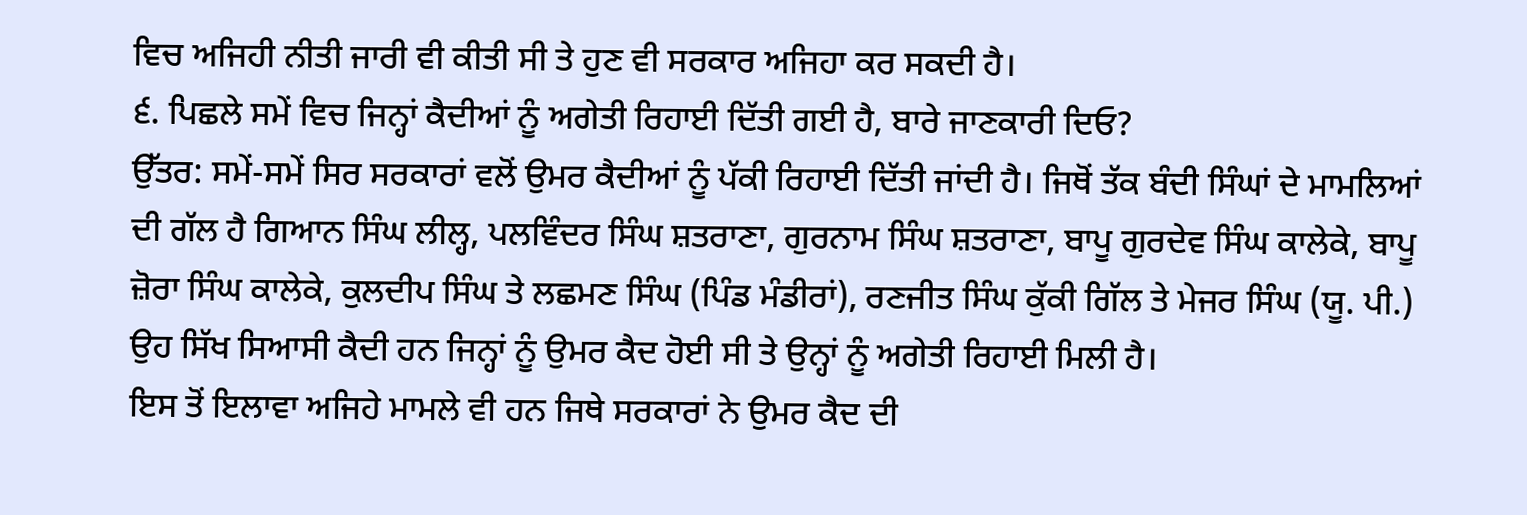ਵਿਚ ਅਜਿਹੀ ਨੀਤੀ ਜਾਰੀ ਵੀ ਕੀਤੀ ਸੀ ਤੇ ਹੁਣ ਵੀ ਸਰਕਾਰ ਅਜਿਹਾ ਕਰ ਸਕਦੀ ਹੈ।
੬. ਪਿਛਲੇ ਸਮੇਂ ਵਿਚ ਜਿਨ੍ਹਾਂ ਕੈਦੀਆਂ ਨੂੰ ਅਗੇਤੀ ਰਿਹਾਈ ਦਿੱਤੀ ਗਈ ਹੈ, ਬਾਰੇ ਜਾਣਕਾਰੀ ਦਿਓ?
ਉੱਤਰ: ਸਮੇਂ-ਸਮੇਂ ਸਿਰ ਸਰਕਾਰਾਂ ਵਲੋਂ ਉਮਰ ਕੈਦੀਆਂ ਨੂੰ ਪੱਕੀ ਰਿਹਾਈ ਦਿੱਤੀ ਜਾਂਦੀ ਹੈ। ਜਿਥੋਂ ਤੱਕ ਬੰਦੀ ਸਿੰਘਾਂ ਦੇ ਮਾਮਲਿਆਂ ਦੀ ਗੱਲ ਹੈ ਗਿਆਨ ਸਿੰਘ ਲੀਲ੍ਹ, ਪਲਵਿੰਦਰ ਸਿੰਘ ਸ਼ਤਰਾਣਾ, ਗੁਰਨਾਮ ਸਿੰਘ ਸ਼ਤਰਾਣਾ, ਬਾਪੂ ਗੁਰਦੇਵ ਸਿੰਘ ਕਾਲੇਕੇ, ਬਾਪੂ ਜ਼ੋਰਾ ਸਿੰਘ ਕਾਲੇਕੇ, ਕੁਲਦੀਪ ਸਿੰਘ ਤੇ ਲਛਮਣ ਸਿੰਘ (ਪਿੰਡ ਮੰਡੀਰਾਂ), ਰਣਜੀਤ ਸਿੰਘ ਕੁੱਕੀ ਗਿੱਲ ਤੇ ਮੇਜਰ ਸਿੰਘ (ਯੂ. ਪੀ.) ਉਹ ਸਿੱਖ ਸਿਆਸੀ ਕੈਦੀ ਹਨ ਜਿਨ੍ਹਾਂ ਨੂੰ ਉਮਰ ਕੈਦ ਹੋਈ ਸੀ ਤੇ ਉਨ੍ਹਾਂ ਨੂੰ ਅਗੇਤੀ ਰਿਹਾਈ ਮਿਲੀ ਹੈ।
ਇਸ ਤੋਂ ਇਲਾਵਾ ਅਜਿਹੇ ਮਾਮਲੇ ਵੀ ਹਨ ਜਿਥੇ ਸਰਕਾਰਾਂ ਨੇ ਉਮਰ ਕੈਦ ਦੀ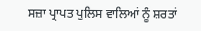ਸਜ਼ਾ ਪ੍ਰਾਪਤ ਪੁਲਿਸ ਵਾਲਿਆਂ ਨੂੰ ਸ਼ਰਤਾਂ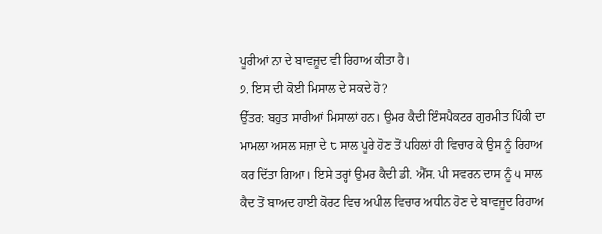ਪੂਰੀਆਂ ਨਾ ਦੇ ਬਾਵਜ਼ੂਦ ਵੀ ਰਿਹਾਅ ਕੀਤਾ ਹੈ।
੭. ਇਸ ਦੀ ਕੋਈ ਮਿਸਾਲ ਦੇ ਸਕਦੇ ਹੋ?
ਉੱਤਰ: ਬਹੁਤ ਸਾਰੀਆਂ ਮਿਸਾਲਾਂ ਹਨ। ਉਮਰ ਕੈਦੀ ਇੰਸਪੈਕਟਰ ਗੁਰਮੀਤ ਪਿੰਕੀ ਦਾ ਮਾਮਲਾ ਅਸਲ ਸਜ਼ਾ ਦੇ ੮ ਸਾਲ ਪੂਰੇ ਹੋਣ ਤੋਂ ਪਹਿਲਾਂ ਹੀ ਵਿਚਾਰ ਕੇ ਉਸ ਨੂੰ ਰਿਹਾਅ ਕਰ ਦਿੱਤਾ ਗਿਆ। ਇਸੇ ਤਰ੍ਹਾਂ ਉਮਰ ਕੈਦੀ ਡੀ. ਐੱਸ. ਪੀ ਸਵਰਨ ਦਾਸ ਨੂੰ ੫ ਸਾਲ ਕੈਦ ਤੋਂ ਬਾਅਦ ਹਾਈ ਕੋਰਟ ਵਿਚ ਅਪੀਲ ਵਿਚਾਰ ਅਧੀਨ ਹੋਣ ਦੇ ਬਾਵਜੂਦ ਰਿਹਾਅ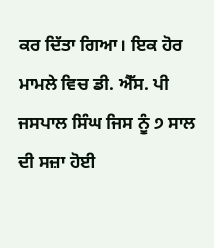ਕਰ ਦਿੱਤਾ ਗਿਆ। ਇਕ ਹੋਰ ਮਾਮਲੇ ਵਿਚ ਡੀ. ਐੱਸ. ਪੀ ਜਸਪਾਲ ਸਿੰਘ ਜਿਸ ਨੂੰ ੭ ਸਾਲ ਦੀ ਸਜ਼ਾ ਹੋਈ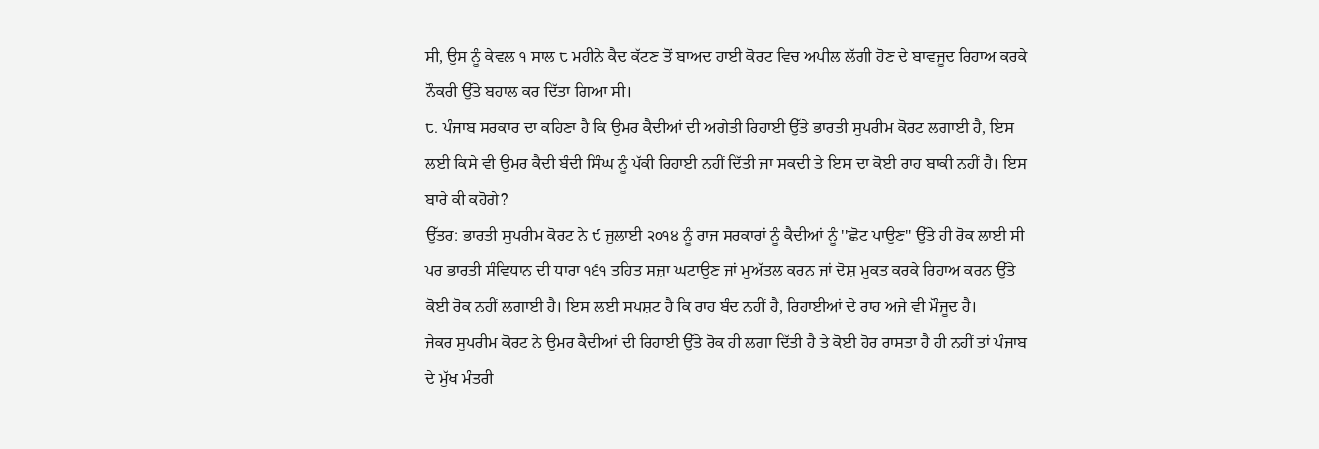ਸੀ, ਉਸ ਨੂੰ ਕੇਵਲ ੧ ਸਾਲ ੮ ਮਹੀਨੇ ਕੈਦ ਕੱਟਣ ਤੋਂ ਬਾਅਦ ਹਾਈ ਕੋਰਟ ਵਿਚ ਅਪੀਲ ਲੱਗੀ ਹੋਣ ਦੇ ਬਾਵਜੂਦ ਰਿਹਾਅ ਕਰਕੇ ਨੌਕਰੀ ਉੱਤੇ ਬਹਾਲ ਕਰ ਦਿੱਤਾ ਗਿਆ ਸੀ।
੮. ਪੰਜਾਬ ਸਰਕਾਰ ਦਾ ਕਹਿਣਾ ਹੈ ਕਿ ਉਮਰ ਕੈਦੀਆਂ ਦੀ ਅਗੇਤੀ ਰਿਹਾਈ ਉੱਤੇ ਭਾਰਤੀ ਸੁਪਰੀਮ ਕੋਰਟ ਲਗਾਈ ਹੈ, ਇਸ ਲਈ ਕਿਸੇ ਵੀ ਉਮਰ ਕੈਦੀ ਬੰਦੀ ਸਿੰਘ ਨੂੰ ਪੱਕੀ ਰਿਹਾਈ ਨਹੀਂ ਦਿੱਤੀ ਜਾ ਸਕਦੀ ਤੇ ਇਸ ਦਾ ਕੋਈ ਰਾਹ ਬਾਕੀ ਨਹੀਂ ਹੈ। ਇਸ ਬਾਰੇ ਕੀ ਕਹੋਗੇ?
ਉੱਤਰ: ਭਾਰਤੀ ਸੁਪਰੀਮ ਕੋਰਟ ਨੇ ੯ ਜੁਲਾਈ ੨੦੧੪ ਨੂੰ ਰਾਜ ਸਰਕਾਰਾਂ ਨੂੰ ਕੈਦੀਆਂ ਨੂੰ ''ਛੋਟ ਪਾਉਣ'' ਉੱਤੇ ਹੀ ਰੋਕ ਲਾਈ ਸੀ ਪਰ ਭਾਰਤੀ ਸੰਵਿਧਾਨ ਦੀ ਧਾਰਾ ੧੬੧ ਤਹਿਤ ਸਜ਼ਾ ਘਟਾਉਣ ਜਾਂ ਮੁਅੱਤਲ ਕਰਨ ਜਾਂ ਦੋਸ਼ ਮੁਕਤ ਕਰਕੇ ਰਿਹਾਅ ਕਰਨ ਉੱਤੇ ਕੋਈ ਰੋਕ ਨਹੀਂ ਲਗਾਈ ਹੈ। ਇਸ ਲਈ ਸਪਸ਼ਟ ਹੈ ਕਿ ਰਾਹ ਬੰਦ ਨਹੀਂ ਹੈ, ਰਿਹਾਈਆਂ ਦੇ ਰਾਹ ਅਜੇ ਵੀ ਮੌਜੂਦ ਹੈ।
ਜੇਕਰ ਸੁਪਰੀਮ ਕੋਰਟ ਨੇ ਉਮਰ ਕੈਦੀਆਂ ਦੀ ਰਿਹਾਈ ਉੱਤੇ ਰੋਕ ਹੀ ਲਗਾ ਦਿੱਤੀ ਹੈ ਤੇ ਕੋਈ ਹੋਰ ਰਾਸਤਾ ਹੈ ਹੀ ਨਹੀਂ ਤਾਂ ਪੰਜਾਬ ਦੇ ਮੁੱਖ ਮੰਤਰੀ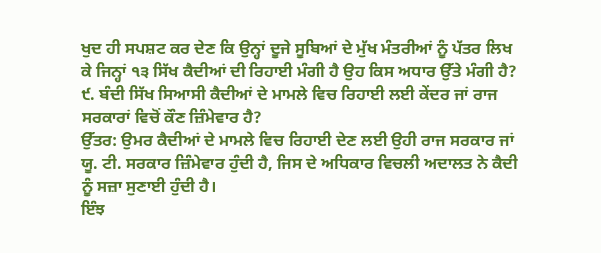ਖੁਦ ਹੀ ਸਪਸ਼ਟ ਕਰ ਦੇਣ ਕਿ ਉਨ੍ਹਾਂ ਦੂਜੇ ਸੂਬਿਆਂ ਦੇ ਮੁੱਖ ਮੰਤਰੀਆਂ ਨੂੰ ਪੱਤਰ ਲਿਖ ਕੇ ਜਿਨ੍ਹਾਂ ੧੩ ਸਿੱਖ ਕੈਦੀਆਂ ਦੀ ਰਿਹਾਈ ਮੰਗੀ ਹੈ ਉਹ ਕਿਸ ਅਧਾਰ ਉੱਤੇ ਮੰਗੀ ਹੈ?
੯. ਬੰਦੀ ਸਿੱਖ ਸਿਆਸੀ ਕੈਦੀਆਂ ਦੇ ਮਾਮਲੇ ਵਿਚ ਰਿਹਾਈ ਲਈ ਕੇਂਦਰ ਜਾਂ ਰਾਜ ਸਰਕਾਰਾਂ ਵਿਚੋਂ ਕੌਣ ਜ਼ਿੰਮੇਵਾਰ ਹੈ?
ਉੱਤਰ: ਉਮਰ ਕੈਦੀਆਂ ਦੇ ਮਾਮਲੇ ਵਿਚ ਰਿਹਾਈ ਦੇਣ ਲਈ ਉਹੀ ਰਾਜ ਸਰਕਾਰ ਜਾਂ ਯੂ. ਟੀ. ਸਰਕਾਰ ਜ਼ਿੰਮੇਵਾਰ ਹੁੰਦੀ ਹੈ, ਜਿਸ ਦੇ ਅਧਿਕਾਰ ਵਿਚਲੀ ਅਦਾਲਤ ਨੇ ਕੈਦੀ ਨੂੰ ਸਜ਼ਾ ਸੁਣਾਈ ਹੁੰਦੀ ਹੈ।
ਇੰਝ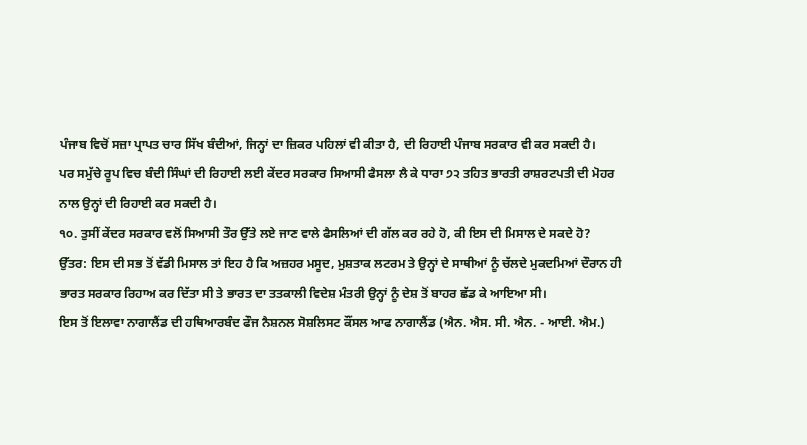ਪੰਜਾਬ ਵਿਚੋਂ ਸਜ਼ਾ ਪ੍ਰਾਪਤ ਚਾਰ ਸਿੱਖ ਬੰਦੀਆਂ, ਜਿਨ੍ਹਾਂ ਦਾ ਜ਼ਿਕਰ ਪਹਿਲਾਂ ਵੀ ਕੀਤਾ ਹੈ, ਦੀ ਰਿਹਾਈ ਪੰਜਾਬ ਸਰਕਾਰ ਵੀ ਕਰ ਸਕਦੀ ਹੈ।
ਪਰ ਸਮੁੱਚੇ ਰੂਪ ਵਿਚ ਬੰਦੀ ਸਿੰਘਾਂ ਦੀ ਰਿਹਾਈ ਲਈ ਕੇਂਦਰ ਸਰਕਾਰ ਸਿਆਸੀ ਫੈਸਲਾ ਲੈ ਕੇ ਧਾਰਾ ੭੨ ਤਹਿਤ ਭਾਰਤੀ ਰਾਸ਼ਰਟਪਤੀ ਦੀ ਮੋਹਰ ਨਾਲ ਉਨ੍ਹਾਂ ਦੀ ਰਿਹਾਈ ਕਰ ਸਕਦੀ ਹੈ।
੧੦. ਤੁਸੀਂ ਕੇਂਦਰ ਸਰਕਾਰ ਵਲੋਂ ਸਿਆਸੀ ਤੌਰ ਉੱਤੇ ਲਏ ਜਾਣ ਵਾਲੇ ਫੈਸਲਿਆਂ ਦੀ ਗੱਲ ਕਰ ਰਹੇ ਹੋ, ਕੀ ਇਸ ਦੀ ਮਿਸਾਲ ਦੇ ਸਕਦੇ ਹੋ?
ਉੱਤਰ: ਇਸ ਦੀ ਸਭ ਤੋਂ ਵੱਡੀ ਮਿਸਾਲ ਤਾਂ ਇਹ ਹੈ ਕਿ ਅਜ਼ਹਰ ਮਸੂਦ, ਮੁਸ਼ਤਾਕ ਲਟਰਮ ਤੇ ਉਨ੍ਹਾਂ ਦੇ ਸਾਥੀਆਂ ਨੂੰ ਚੱਲਦੇ ਮੁਕਦਮਿਆਂ ਦੌਰਾਨ ਹੀ ਭਾਰਤ ਸਰਕਾਰ ਰਿਹਾਅ ਕਰ ਦਿੱਤਾ ਸੀ ਤੇ ਭਾਰਤ ਦਾ ਤਤਕਾਲੀ ਵਿਦੇਸ਼ ਮੰਤਰੀ ਉਨ੍ਹਾਂ ਨੂੰ ਦੇਸ਼ ਤੋਂ ਬਾਹਰ ਛੱਡ ਕੇ ਆਇਆ ਸੀ।
ਇਸ ਤੋਂ ਇਲਾਵਾ ਨਾਗਾਲੈਂਡ ਦੀ ਹਥਿਆਰਬੰਦ ਫੌਜ ਨੈਸ਼ਨਲ ਸੋਸ਼ਲਿਸਟ ਕੌਂਸਲ ਆਫ ਨਾਗਾਲੈਂਡ (ਐਨ. ਐਸ. ਸੀ. ਐਨ. - ਆਈ. ਐਮ.)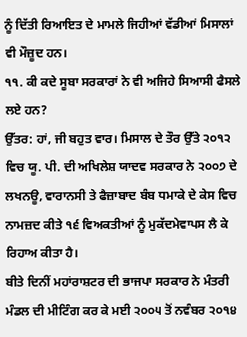ਨੂੰ ਦਿੱਤੀ ਰਿਆਇਤ ਦੇ ਮਾਮਲੇ ਜਿਹੀਆਂ ਵੱਡੀਆਂ ਮਿਸਾਲਾਂ ਵੀ ਮੌਜ਼ੂਦ ਹਨ।
੧੧. ਕੀ ਕਦੇ ਸੂਬਾ ਸਰਕਾਰਾਂ ਨੇ ਵੀ ਅਜਿਹੇ ਸਿਆਸੀ ਫੈਸਲੇ ਲਏ ਹਨ?
ਉੱਤਰ: ਹਾਂ, ਜੀ ਬਹੁਤ ਵਾਰ। ਮਿਸਾਲ ਦੇ ਤੌਰ ਉੱਤੇ ੨੦੧੨ ਵਿਚ ਯੂ. ਪੀ. ਦੀ ਅਖਿਲੇਸ਼ ਯਾਦਵ ਸਰਕਾਰ ਨੇ ੨੦੦੭ ਦੇ ਲਖਨਊ, ਵਾਰਾਨਸੀ ਤੇ ਫੈਜ਼ਾਬਾਦ ਬੰਬ ਧਮਾਕੇ ਦੇ ਕੇਸ ਵਿਚ ਨਾਮਜ਼ਦ ਕੀਤੇ ੧੬ ਵਿਅਕਤੀਆਂ ਨੂੰ ਮੁਕੱਦਮੇਵਾਪਸ ਲੈ ਕੇ ਰਿਹਾਅ ਕੀਤਾ ਹੈ।
ਬੀਤੇ ਦਿਨੀਂ ਮਹਾਂਰਾਸ਼ਟਰ ਦੀ ਭਾਜਪਾ ਸਰਕਾਰ ਨੇ ਮੰਤਰੀ ਮੰਡਲ ਦੀ ਮੀਟਿੰਗ ਕਰ ਕੇ ਮਈ ੨੦੦੫ ਤੋਂ ਨਵੰਬਰ ੨੦੧੪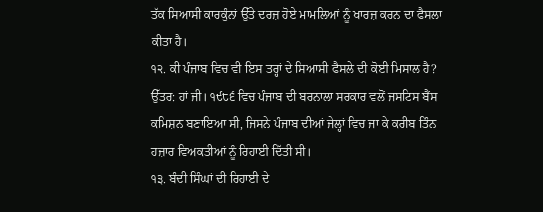ਤੱਕ ਸਿਆਸੀ ਕਾਰਕੁੰਨਾਂ ਉੱਤੇ ਦਰਜ਼ ਹੋਏ ਮਾਮਲਿਆਂ ਨੂੰ ਖਾਰਜ਼ ਕਰਨ ਦਾ ਫੈਸਲਾ ਕੀਤਾ ਹੈ।
੧੨. ਕੀ ਪੰਜਾਬ ਵਿਚ ਵੀ ਇਸ ਤਰ੍ਹਾਂ ਦੇ ਸਿਆਸੀ ਫੈਸਲੇ ਦੀ ਕੋਈ ਮਿਸਾਲ ਹੈ?
ਉੱਤਰ: ਹਾਂ ਜੀ। ੧੯੮੬ ਵਿਚ ਪੰਜਾਬ ਦੀ ਬਰਨਾਲਾ ਸਰਕਾਰ ਵਲੋਂ ਜਸਟਿਸ ਬੈਂਸ ਕਮਿਸ਼ਨ ਬਣਾਇਆ ਸੀ, ਜਿਸਨੇ ਪੰਜਾਬ ਦੀਆਂ ਜੇਲ੍ਹਾਂ ਵਿਚ ਜਾ ਕੇ ਕਰੀਬ ਤਿੰਨ ਹਜ਼ਾਰ ਵਿਅਕਤੀਆਂ ਨੂੰ ਰਿਹਾਈ ਦਿੱਤੀ ਸੀ।
੧੩. ਬੰਦੀ ਸਿੰਘਾਂ ਦੀ ਰਿਹਾਈ ਦੇ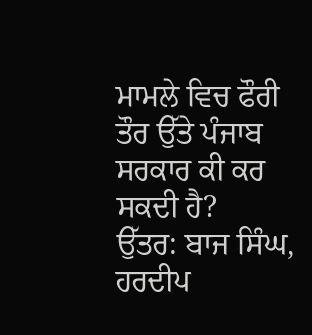ਮਾਮਲੇ ਵਿਚ ਫੌਰੀ ਤੌਰ ਉੱਤੇ ਪੰਜਾਬ ਸਰਕਾਰ ਕੀ ਕਰ ਸਕਦੀ ਹੈ?
ਉੱਤਰ: ਬਾਜ ਸਿੰਘ, ਹਰਦੀਪ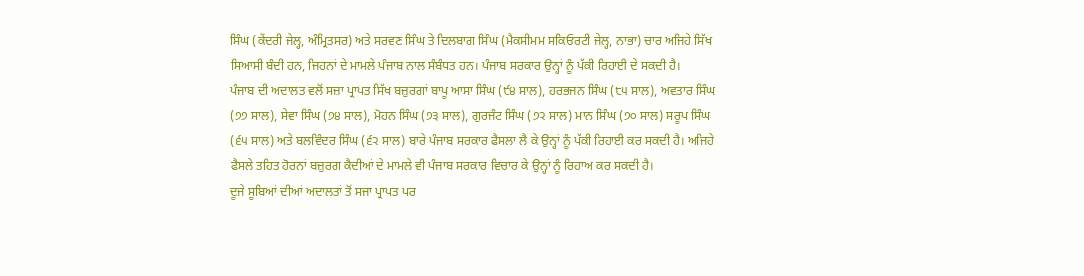ਸਿੰਘ (ਕੇਂਦਰੀ ਜੇਲ੍ਹ, ਅੰਮ੍ਰਿਤਸਰ) ਅਤੇ ਸਰਵਣ ਸਿੰਘ ਤੇ ਦਿਲਬਾਗ ਸਿੰਘ (ਮੈਕਸੀਮਮ ਸਕਿਓਰਟੀ ਜੇਲ੍ਹ, ਨਾਭਾ) ਚਾਰ ਅਜਿਹੇ ਸਿੱਖ ਸਿਆਸੀ ਬੰਦੀ ਹਨ, ਜਿਹਨਾਂ ਦੇ ਮਾਮਲੇ ਪੰਜਾਬ ਨਾਲ ਸੰਬੰਧਤ ਹਨ। ਪੰਜਾਬ ਸਰਕਾਰ ਉਨ੍ਹਾਂ ਨੂੰ ਪੱਕੀ ਰਿਹਾਈ ਦੇ ਸਕਦੀ ਹੈ।
ਪੰਜਾਬ ਦੀ ਅਦਾਲਤ ਵਲੋਂ ਸਜ਼ਾ ਪ੍ਰਾਪਤ ਸਿੱਖ ਬਜ਼ੁਰਗਾਂ ਬਾਪੂ ਆਸਾ ਸਿੰਘ (੯੪ ਸਾਲ), ਹਰਭਜਨ ਸਿੰਘ (੮੫ ਸਾਲ), ਅਵਤਾਰ ਸਿੰਘ (੭੭ ਸਾਲ), ਸੇਵਾ ਸਿੰਘ (੭੪ ਸਾਲ), ਮੋਹਨ ਸਿੰਘ (੭੩ ਸਾਲ), ਗੁਰਜੰਟ ਸਿੰਘ (੭੨ ਸਾਲ) ਮਾਨ ਸਿੰਘ (੭੦ ਸਾਲ) ਸਰੂਪ ਸਿੰਘ (੬੫ ਸਾਲ) ਅਤੇ ਬਲਵਿੰਦਰ ਸਿੰਘ (੬੨ ਸਾਲ) ਬਾਰੇ ਪੰਜਾਬ ਸਰਕਾਰ ਫੈਸਲਾ ਲੈ ਕੇ ਉਨ੍ਹਾਂ ਨੂੰ ਪੱਕੀ ਰਿਹਾਈ ਕਰ ਸਕਦੀ ਹੈ। ਅਜਿਹੇ ਫੈਸਲੇ ਤਹਿਤ ਹੋਰਨਾਂ ਬਜ਼ੁਰਗ ਕੈਦੀਆਂ ਦੇ ਮਾਮਲੇ ਵੀ ਪੰਜਾਬ ਸਰਕਾਰ ਵਿਚਾਰ ਕੇ ਉਨ੍ਹਾਂ ਨੂੰ ਰਿਹਾਅ ਕਰ ਸਕਦੀ ਹੈ।
ਦੂਜੇ ਸੂਬਿਆਂ ਦੀਆਂ ਅਦਾਲਤਾਂ ਤੋਂ ਸਜਾ ਪ੍ਰਾਪਤ ਪਰ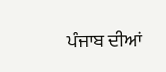ਪੰਜਾਬ ਦੀਆਂ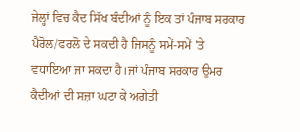ਜੇਲ੍ਹਾਂ ਵਿਚ ਕੈਦ ਸਿੱਖ ਬੰਦੀਆਂ ਨੂੰ ਇਕ ਤਾਂ ਪੰਜਾਬ ਸਰਕਾਰ ਪੈਰੋਲ/ਫਰਲੋ ਦੇ ਸਕਦੀ ਹੈ ਜਿਸਨੂੰ ਸਮੇਂ-ਸਮੇਂ 'ਤੇ ਵਧਾਇਆ ਜਾ ਸਕਦਾ ਹੈ।ਜਾਂ ਪੰਜਾਬ ਸਰਕਾਰ ਉਮਰ ਕੈਦੀਆਂ ਦੀ ਸਜ਼ਾ ਘਟਾ ਕੇ ਅਗੇਤੀ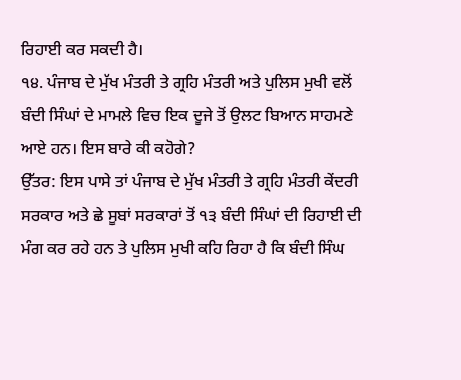ਰਿਹਾਈ ਕਰ ਸਕਦੀ ਹੈ।
੧੪. ਪੰਜਾਬ ਦੇ ਮੁੱਖ ਮੰਤਰੀ ਤੇ ਗ੍ਰਹਿ ਮੰਤਰੀ ਅਤੇ ਪੁਲਿਸ ਮੁਖੀ ਵਲੋਂ ਬੰਦੀ ਸਿੰਘਾਂ ਦੇ ਮਾਮਲੇ ਵਿਚ ਇਕ ਦੂਜੇ ਤੋਂ ਉਲਟ ਬਿਆਨ ਸਾਹਮਣੇ ਆਏ ਹਨ। ਇਸ ਬਾਰੇ ਕੀ ਕਹੋਗੇ?
ਉੱਤਰ: ਇਸ ਪਾਸੇ ਤਾਂ ਪੰਜਾਬ ਦੇ ਮੁੱਖ ਮੰਤਰੀ ਤੇ ਗ੍ਰਹਿ ਮੰਤਰੀ ਕੇਂਦਰੀ ਸਰਕਾਰ ਅਤੇ ਛੇ ਸੂਬਾਂ ਸਰਕਾਰਾਂ ਤੋਂ ੧੩ ਬੰਦੀ ਸਿੰਘਾਂ ਦੀ ਰਿਹਾਈ ਦੀ ਮੰਗ ਕਰ ਰਹੇ ਹਨ ਤੇ ਪੁਲਿਸ ਮੁਖੀ ਕਹਿ ਰਿਹਾ ਹੈ ਕਿ ਬੰਦੀ ਸਿੰਘ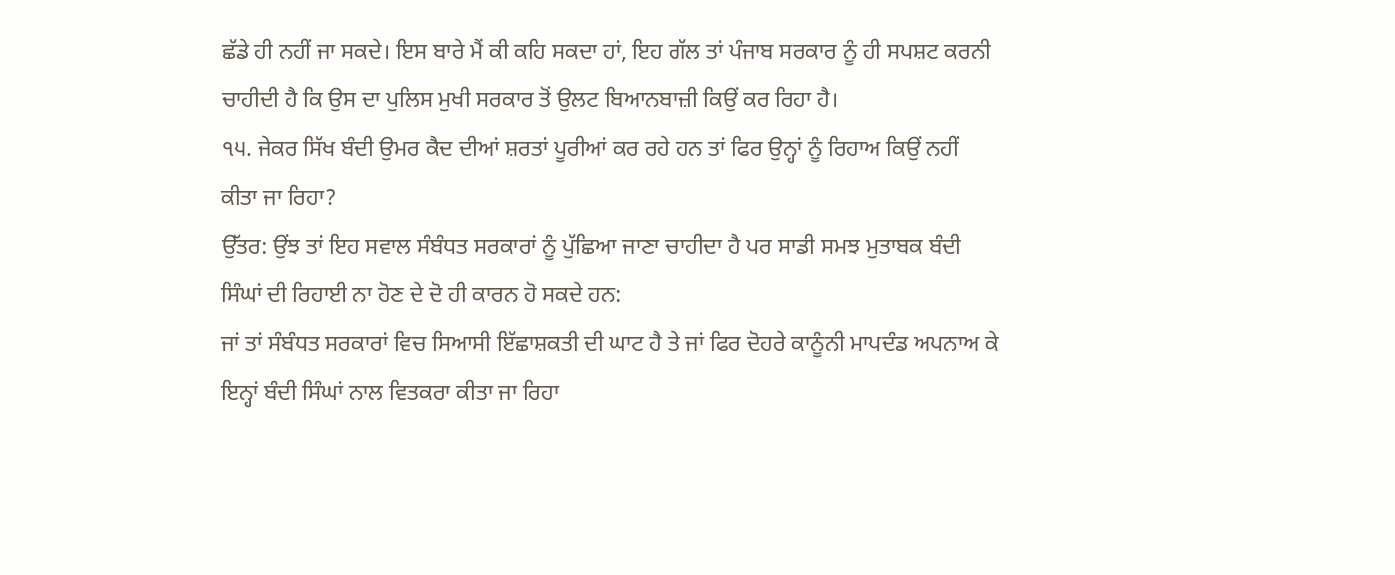ਛੱਡੇ ਹੀ ਨਹੀਂ ਜਾ ਸਕਦੇ। ਇਸ ਬਾਰੇ ਮੈਂ ਕੀ ਕਹਿ ਸਕਦਾ ਹਾਂ, ਇਹ ਗੱਲ ਤਾਂ ਪੰਜਾਬ ਸਰਕਾਰ ਨੂੰ ਹੀ ਸਪਸ਼ਟ ਕਰਨੀ ਚਾਹੀਦੀ ਹੈ ਕਿ ਉਸ ਦਾ ਪੁਲਿਸ ਮੁਖੀ ਸਰਕਾਰ ਤੋਂ ਉਲਟ ਬਿਆਨਬਾਜ਼ੀ ਕਿਉਂ ਕਰ ਰਿਹਾ ਹੈ।
੧੫. ਜੇਕਰ ਸਿੱਖ ਬੰਦੀ ਉਮਰ ਕੈਦ ਦੀਆਂ ਸ਼ਰਤਾਂ ਪੂਰੀਆਂ ਕਰ ਰਹੇ ਹਨ ਤਾਂ ਫਿਰ ਉਨ੍ਹਾਂ ਨੂੰ ਰਿਹਾਅ ਕਿਉਂ ਨਹੀਂ ਕੀਤਾ ਜਾ ਰਿਹਾ?
ਉੱਤਰ: ਉਂਝ ਤਾਂ ਇਹ ਸਵਾਲ ਸੰਬੰਧਤ ਸਰਕਾਰਾਂ ਨੂੰ ਪੁੱਛਿਆ ਜਾਣਾ ਚਾਹੀਦਾ ਹੈ ਪਰ ਸਾਡੀ ਸਮਝ ਮੁਤਾਬਕ ਬੰਦੀ ਸਿੰਘਾਂ ਦੀ ਰਿਹਾਈ ਨਾ ਹੋਣ ਦੇ ਦੋ ਹੀ ਕਾਰਨ ਹੋ ਸਕਦੇ ਹਨ:
ਜਾਂ ਤਾਂ ਸੰਬੰਧਤ ਸਰਕਾਰਾਂ ਵਿਚ ਸਿਆਸੀ ਇੱਛਾਸ਼ਕਤੀ ਦੀ ਘਾਟ ਹੈ ਤੇ ਜਾਂ ਫਿਰ ਦੋਹਰੇ ਕਾਨੂੰਨੀ ਮਾਪਦੰਡ ਅਪਨਾਅ ਕੇ ਇਨ੍ਹਾਂ ਬੰਦੀ ਸਿੰਘਾਂ ਨਾਲ ਵਿਤਕਰਾ ਕੀਤਾ ਜਾ ਰਿਹਾ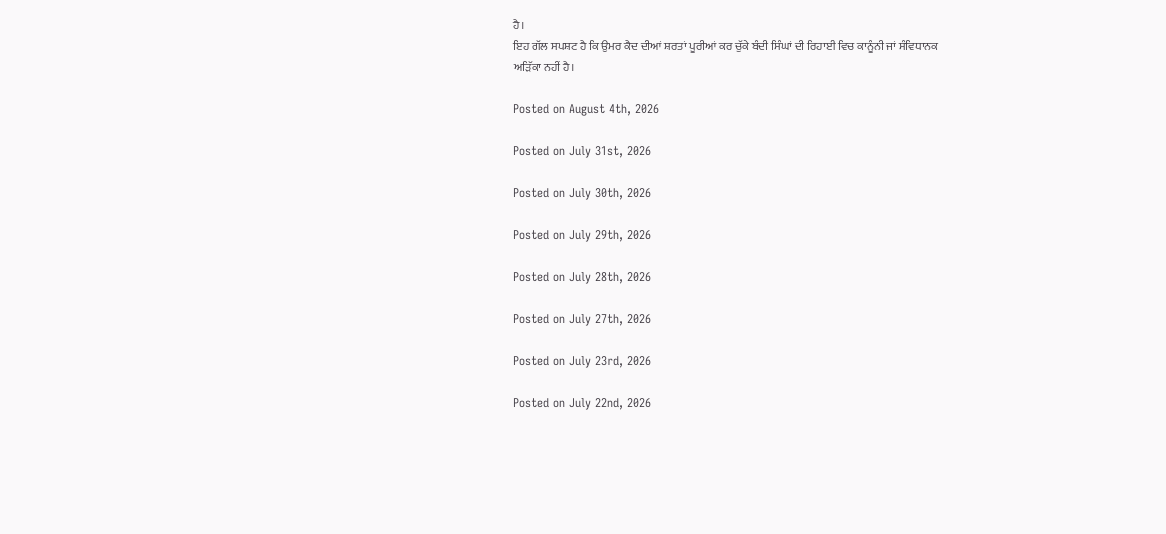ਹੈ।
ਇਹ ਗੱਲ ਸਪਸ਼ਟ ਹੈ ਕਿ ਉਮਰ ਕੈਦ ਦੀਆਂ ਸ਼ਰਤਾਂ ਪੂਰੀਆਂ ਕਰ ਚੁੱਕੇ ਬੰਦੀ ਸਿੰਘਾਂ ਦੀ ਰਿਹਾਈ ਵਿਚ ਕਾਨੂੰਨੀ ਜਾਂ ਸੰਵਿਧਾਨਕ ਅੜਿੱਕਾ ਨਹੀਂ ਹੈ।

Posted on August 4th, 2026

Posted on July 31st, 2026

Posted on July 30th, 2026

Posted on July 29th, 2026

Posted on July 28th, 2026

Posted on July 27th, 2026

Posted on July 23rd, 2026

Posted on July 22nd, 2026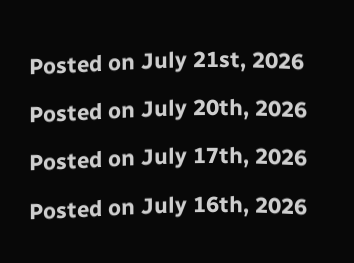Posted on July 21st, 2026

Posted on July 20th, 2026

Posted on July 17th, 2026

Posted on July 16th, 2026